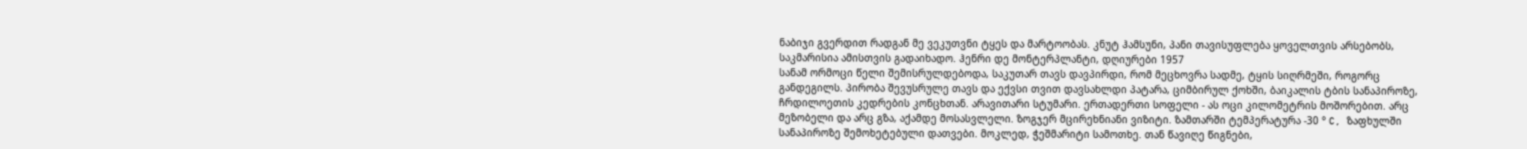ნაბიჯი გვერდით რადგან მე ვეკუთვნი ტყეს და მარტოობას. კნუტ ჰამსუნი, პანი თავისუფლება ყოველთვის არსებობს, საკმარისია ამისთვის გადაიხადო. ჰენრი დე მონტერპლანტი, დღიურები 1957
სანამ ორმოცი წელი შემისრულდებოდა, საკუთარ თავს დავპირდი, რომ მეცხოვრა სადმე, ტყის სიღრმეში, როგორც განდეგილს. პირობა შევუსრულე თავს და ექვსი თვით დავსახლდი პატარა, ციმბირულ ქოხში, ბაიკალის ტბის სანაპიროზე, ჩრდილოეთის კედრების კონცხთან. არავითარი სტუმარი. ერთადერთი სოფელი - ას ოცი კილომეტრის მოშორებით. არც მეზობელი და არც გზა, აქამდე მოსასვლელი. ზოგჯერ მცირეხნიანი ვიზიტი. ზამთარში ტემპერატურა -30 ° C, ზაფხულში სანაპიროზე შემოხეტებული დათვები. მოკლედ, ჭეშმარიტი სამოთხე. თან წავიღე წიგნები,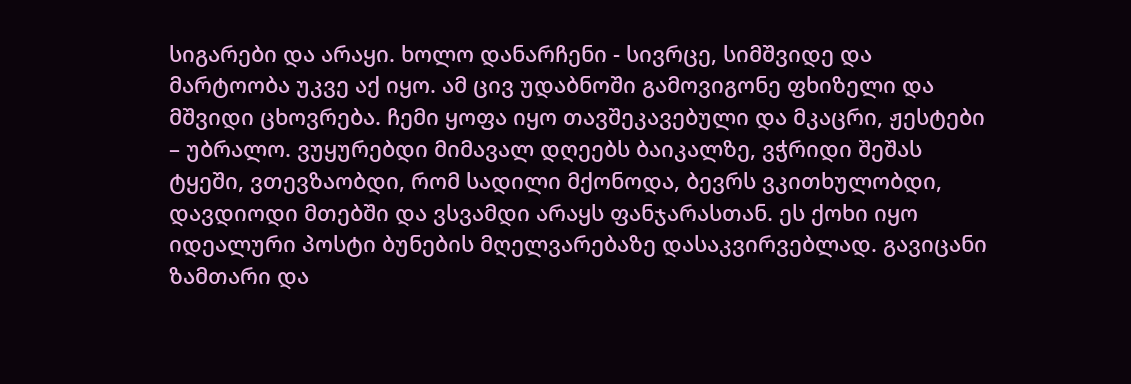სიგარები და არაყი. ხოლო დანარჩენი - სივრცე, სიმშვიდე და მარტოობა უკვე აქ იყო. ამ ცივ უდაბნოში გამოვიგონე ფხიზელი და მშვიდი ცხოვრება. ჩემი ყოფა იყო თავშეკავებული და მკაცრი, ჟესტები – უბრალო. ვუყურებდი მიმავალ დღეებს ბაიკალზე, ვჭრიდი შეშას ტყეში, ვთევზაობდი, რომ სადილი მქონოდა, ბევრს ვკითხულობდი, დავდიოდი მთებში და ვსვამდი არაყს ფანჯარასთან. ეს ქოხი იყო იდეალური პოსტი ბუნების მღელვარებაზე დასაკვირვებლად. გავიცანი ზამთარი და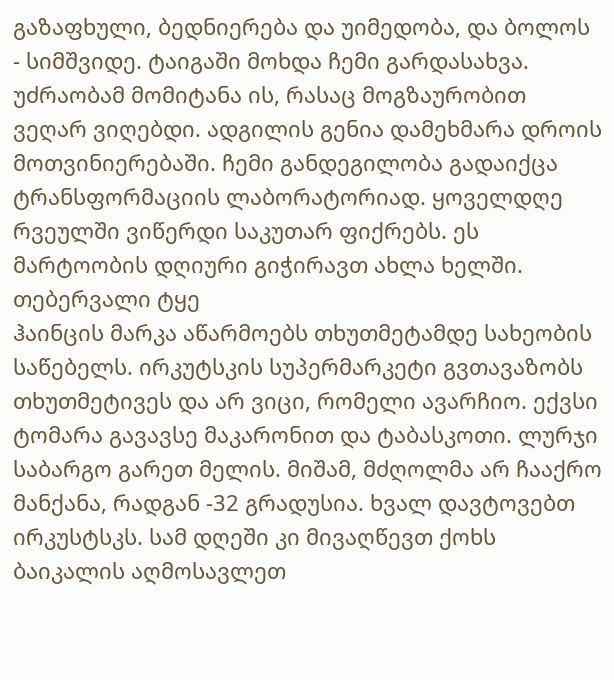გაზაფხული, ბედნიერება და უიმედობა, და ბოლოს - სიმშვიდე. ტაიგაში მოხდა ჩემი გარდასახვა. უძრაობამ მომიტანა ის, რასაც მოგზაურობით ვეღარ ვიღებდი. ადგილის გენია დამეხმარა დროის მოთვინიერებაში. ჩემი განდეგილობა გადაიქცა ტრანსფორმაციის ლაბორატორიად. ყოველდღე რვეულში ვიწერდი საკუთარ ფიქრებს. ეს მარტოობის დღიური გიჭირავთ ახლა ხელში. თებერვალი ტყე
ჰაინცის მარკა აწარმოებს თხუთმეტამდე სახეობის საწებელს. ირკუტსკის სუპერმარკეტი გვთავაზობს თხუთმეტივეს და არ ვიცი, რომელი ავარჩიო. ექვსი ტომარა გავავსე მაკარონით და ტაბასკოთი. ლურჯი საბარგო გარეთ მელის. მიშამ, მძღოლმა არ ჩააქრო მანქანა, რადგან -32 გრადუსია. ხვალ დავტოვებთ ირკუსტსკს. სამ დღეში კი მივაღწევთ ქოხს ბაიკალის აღმოსავლეთ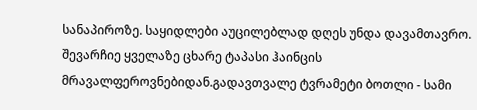სანაპიროზე. საყიდლები აუცილებლად დღეს უნდა დავამთავრო. შევარჩიე ყველაზე ცხარე ტაპასი ჰაინცის მრავალფეროვნებიდან.გადავთვალე ტვრამეტი ბოთლი - სამი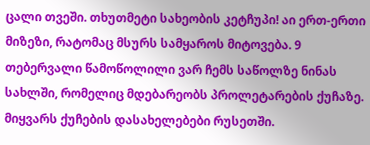ცალი თვეში. თხუთმეტი სახეობის კეტჩუპი! აი ერთ-ერთი მიზეზი, რატომაც მსურს სამყაროს მიტოვება. 9 თებერვალი წამოწოლილი ვარ ჩემს საწოლზე ნინას სახლში, რომელიც მდებარეობს პროლეტარების ქუჩაზე. მიყვარს ქუჩების დასახელებები რუსეთში.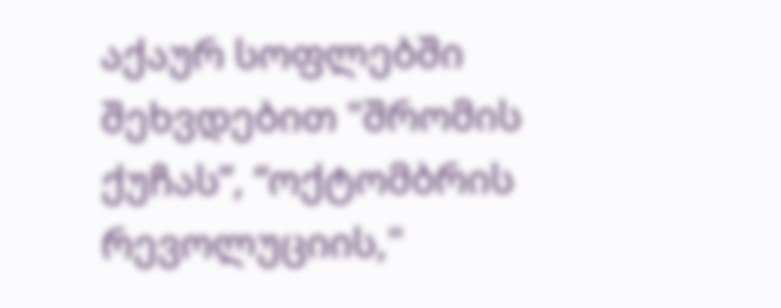აქაურ სოფლებში შეხვდებით "შრომის ქუჩას”, “ოქტომბრის რევოლუციის,"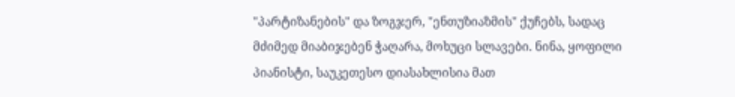"პარტიზანების" და ზოგჯერ, "ენთუზიაზმის" ქუჩებს, სადაც მძიმედ მიაბიჯებენ ჭაღარა, მოხუცი სლავები. ნინა, ყოფილი პიანისტი, საუკეთესო დიასახლისია მათ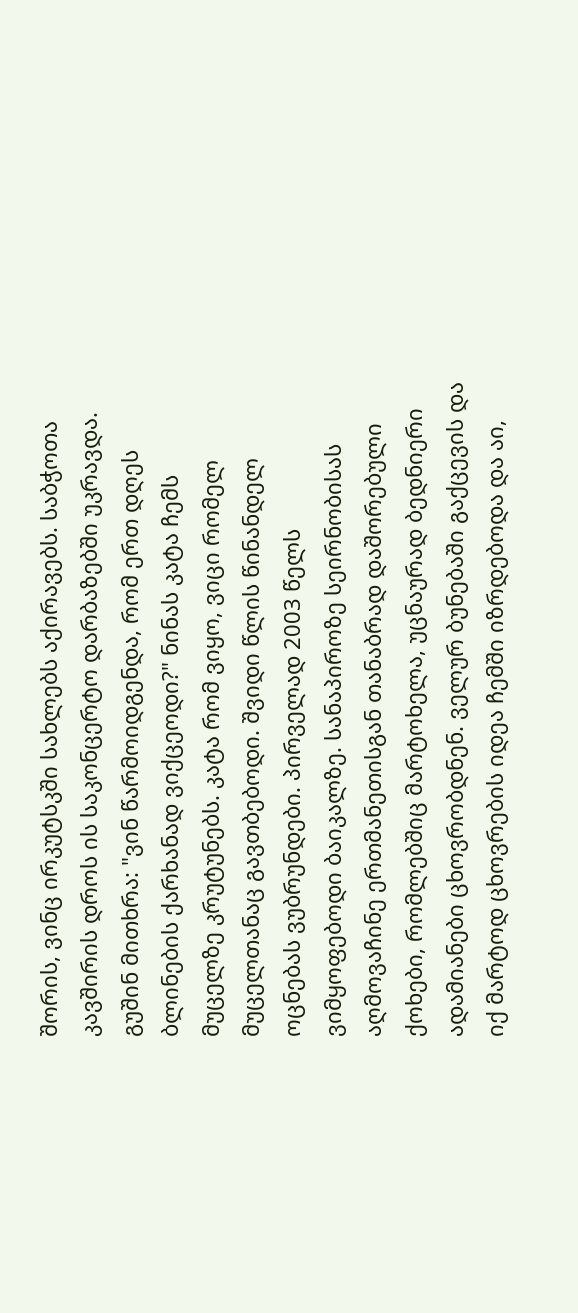შორის, ვინც ირკუტსკში სახლებს აქირავებს. საბჭოთა კავშირის დროს ის საკონცერტო დარბაზებში უკრავდა. გუშინ მითხრა: "ვინ წარმოიდგენდა, რომ ერთ დღეს ბლინების ქარხანად ვიქცეოდი?" ნინას კატა ჩემს მუცელზე კრუტუნებს. კატა რომ ვიყო, ვიცი რომელ მუცელთანაც გავთბებოდი. შვიდი წლის წინანდელ ოცნებას ვუბრუნდები. პირველად 2003 წელს ვიმყოფებოდი ბაიკალზე. სანაპიროზე სეირნობისას აღმოვაჩინე ერთმანეთისგან თანაბრად დაშორებული ქოხები, რომლებშიც მარტოხელა, უცნაურად ბედნიერი ადამიანები ცხოვრობდნენ. ველურ ბუნებაში გაქცევის და იქ მარტოდ ცხოვრების იდეა ჩემში იზრდებოდა და აი,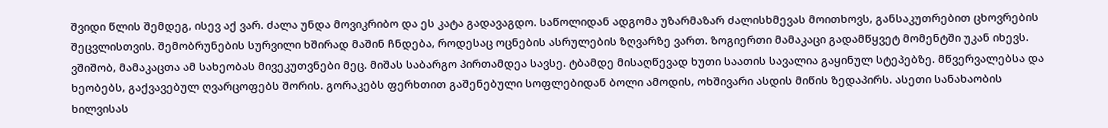შვიდი წლის შემდეგ, ისევ აქ ვარ. ძალა უნდა მოვიკრიბო და ეს კატა გადავაგდო. საწოლიდან ადგომა უზარმაზარ ძალისხმევას მოითხოვს, განსაკუთრებით ცხოვრების შეცვლისთვის. შემობრუნების სურვილი ხშირად მაშინ ჩნდება, როდესაც ოცნების ასრულების ზღვარზე ვართ. ზოგიერთი მამაკაცი გადამწყვეტ მომენტში უკან იხევს. ვშიშობ, მამაკაცთა ამ სახეობას მივეკუთვნები მეც. მიშას საბარგო პირთამდეა სავსე. ტბამდე მისაღწევად ხუთი საათის სავალია გაყინულ სტეპებზე. მწვერვალებსა და ხეობებს, გაქვავებულ ღვარცოფებს შორის. გორაკებს ფერხთით გაშენებული სოფლებიდან ბოლი ამოდის, ოხშივარი ასდის მიწის ზედაპირს. ასეთი სანახაობის ხილვისას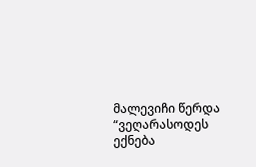მალევიჩი წერდა “ვეღარასოდეს ექნება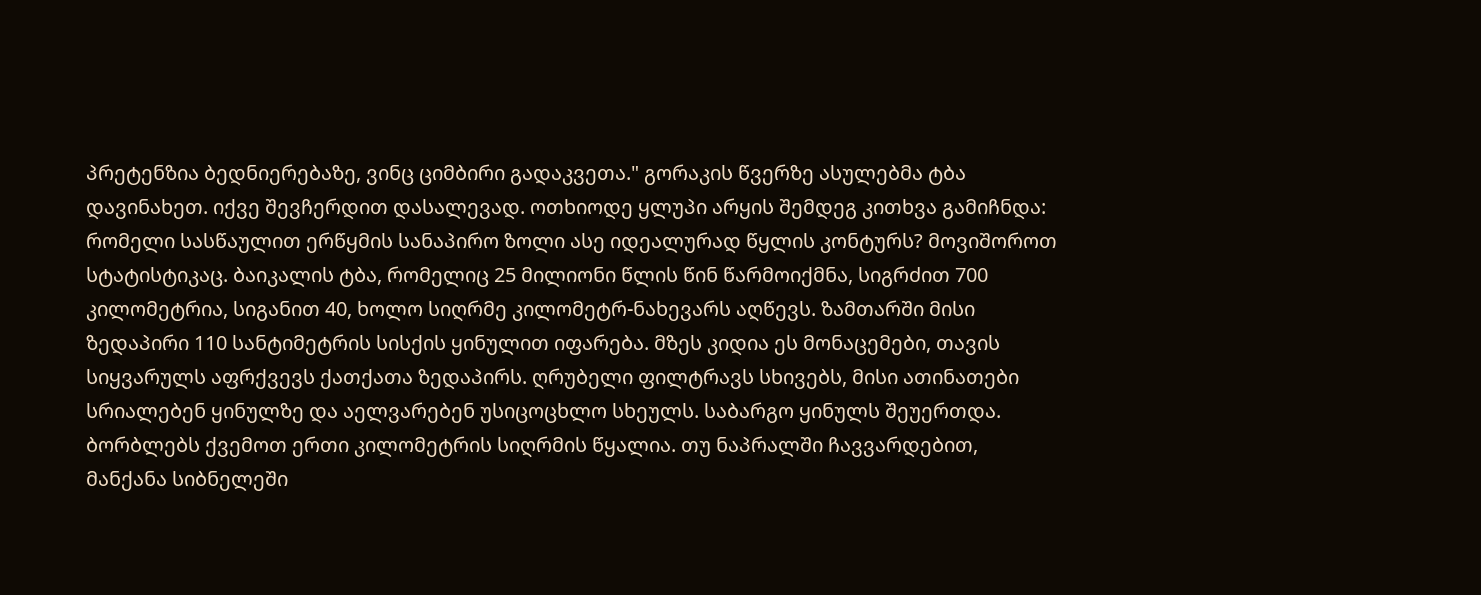პრეტენზია ბედნიერებაზე, ვინც ციმბირი გადაკვეთა." გორაკის წვერზე ასულებმა ტბა დავინახეთ. იქვე შევჩერდით დასალევად. ოთხიოდე ყლუპი არყის შემდეგ კითხვა გამიჩნდა:
რომელი სასწაულით ერწყმის სანაპირო ზოლი ასე იდეალურად წყლის კონტურს? მოვიშოროთ სტატისტიკაც. ბაიკალის ტბა, რომელიც 25 მილიონი წლის წინ წარმოიქმნა, სიგრძით 700 კილომეტრია, სიგანით 40, ხოლო სიღრმე კილომეტრ-ნახევარს აღწევს. ზამთარში მისი ზედაპირი 110 სანტიმეტრის სისქის ყინულით იფარება. მზეს კიდია ეს მონაცემები, თავის სიყვარულს აფრქვევს ქათქათა ზედაპირს. ღრუბელი ფილტრავს სხივებს, მისი ათინათები სრიალებენ ყინულზე და აელვარებენ უსიცოცხლო სხეულს. საბარგო ყინულს შეუერთდა. ბორბლებს ქვემოთ ერთი კილომეტრის სიღრმის წყალია. თუ ნაპრალში ჩავვარდებით, მანქანა სიბნელეში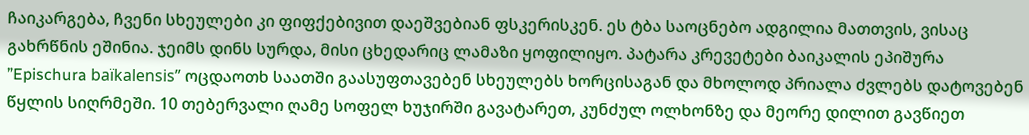ჩაიკარგება, ჩვენი სხეულები კი ფიფქებივით დაეშვებიან ფსკერისკენ. ეს ტბა საოცნებო ადგილია მათთვის, ვისაც გახრწნის ეშინია. ჯეიმს დინს სურდა, მისი ცხედარიც ლამაზი ყოფილიყო. პატარა კრევეტები ბაიკალის ეპიშურა ”Epischura baïkalensis” ოცდაოთხ საათში გაასუფთავებენ სხეულებს ხორცისაგან და მხოლოდ პრიალა ძვლებს დატოვებენ წყლის სიღრმეში. 10 თებერვალი ღამე სოფელ ხუჯირში გავატარეთ, კუნძულ ოლხონზე და მეორე დილით გავწიეთ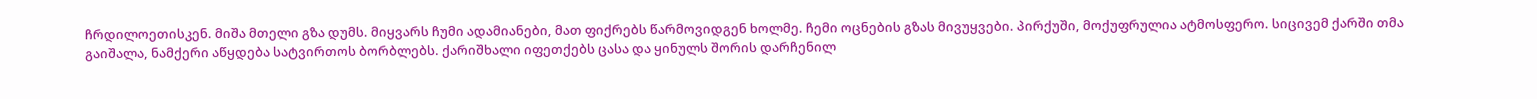ჩრდილოეთისკენ. მიშა მთელი გზა დუმს. მიყვარს ჩუმი ადამიანები, მათ ფიქრებს წარმოვიდგენ ხოლმე. ჩემი ოცნების გზას მივუყვები. პირქუში, მოქუფრულია ატმოსფერო. სიცივემ ქარში თმა გაიშალა, ნამქერი აწყდება სატვირთოს ბორბლებს. ქარიშხალი იფეთქებს ცასა და ყინულს შორის დარჩენილ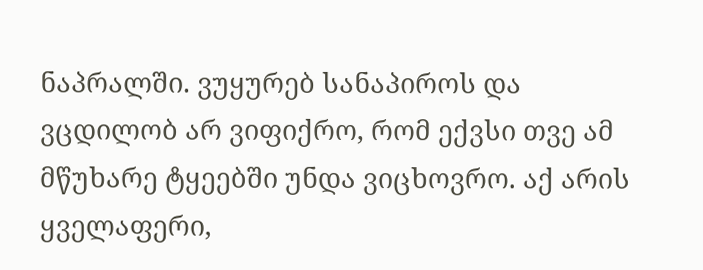ნაპრალში. ვუყურებ სანაპიროს და ვცდილობ არ ვიფიქრო, რომ ექვსი თვე ამ მწუხარე ტყეებში უნდა ვიცხოვრო. აქ არის ყველაფერი,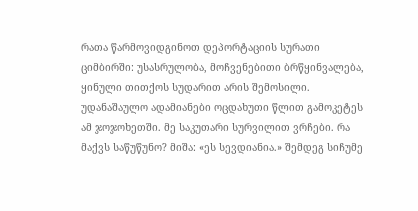რათა წარმოვიდგინოთ დეპორტაციის სურათი ციმბირში: უსასრულობა, მოჩვენებითი ბრწყინვალება, ყინული თითქოს სუდარით არის შემოსილი. უდანაშაულო ადამიანები ოცდახუთი წლით გამოკეტეს ამ ჯოჯოხეთში. მე საკუთარი სურვილით ვრჩები. რა მაქვს საწუწუნო? მიშა: «ეს სევდიანია.» შემდეგ სიჩუმე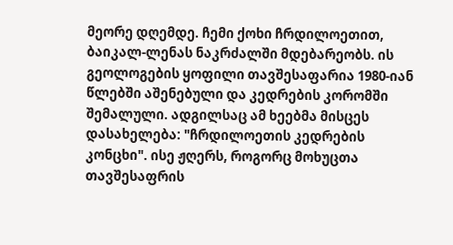მეორე დღემდე. ჩემი ქოხი ჩრდილოეთით, ბაიკალ-ლენას ნაკრძალში მდებარეობს. ის გეოლოგების ყოფილი თავშესაფარია 1980-იან წლებში აშენებული და კედრების კორომში შემალული. ადგილსაც ამ ხეებმა მისცეს დასახელება: "ჩრდილოეთის კედრების კონცხი". ისე ჟღერს, როგორც მოხუცთა თავშესაფრის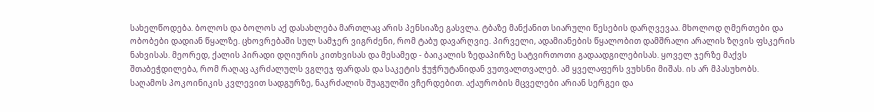სახელწოდება. ბოლოს და ბოლოს აქ დასახლება მართლაც არის პენსიაზე გასვლა. ტბაზე მანქანით სიარული წესების დარღვევაა. მხოლოდ ღმერთები და ობობები დადიან წყალზე. ცხოვრებაში სულ სამჯერ ვიგრძენი, რომ ტაბუ დავარღვიე. პირველი, ადამიანების წყალობით დამშრალი არალის ზღვის ფსკერის ნახვისას. მეორედ, ქალის პირადი დღიურის კითხვისას და მესამედ - ბაიკალის ზედაპირზე სატვირთოთი გადაადგილებისას. ყოველ ჯერზე მაქვს შთაბეჭდილება, რომ რაღაც აკრძალულს ვგლეჯ ფარდას და საკეტის ჭუჭრუტანიდან ვუთვალთვალებ. ამ ყველაფერს ვუხსნი მიშას. ის არ მპასუხობს.
საღამოს პოკოინიკის კვლევით სადგურზე, ნაკრძალის შუაგულში ვჩერდებით. აქაურობის მცველები არიან სერგეი და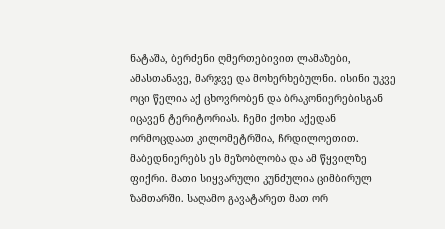ნატაშა, ბერძენი ღმერთებივით ლამაზები, ამასთანავე, მარჯვე და მოხერხებულნი. ისინი უკვე ოცი წელია აქ ცხოვრობენ და ბრაკონიერებისგან იცავენ ტერიტორიას. ჩემი ქოხი აქედან ორმოცდაათ კილომეტრშია, ჩრდილოეთით. მაბედნიერებს ეს მეზობლობა და ამ წყვილზე ფიქრი. მათი სიყვარული კუნძულია ციმბირულ ზამთარში. საღამო გავატარეთ მათ ორ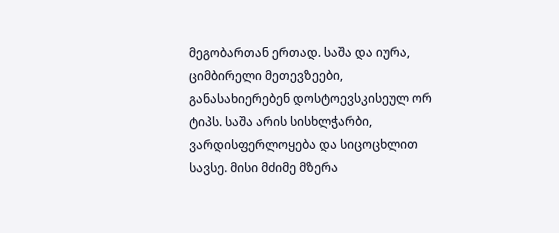მეგობართან ერთად. საშა და იურა, ციმბირელი მეთევზეები, განასახიერებენ დოსტოევსკისეულ ორ ტიპს. საშა არის სისხლჭარბი, ვარდისფერლოყება და სიცოცხლით სავსე. მისი მძიმე მზერა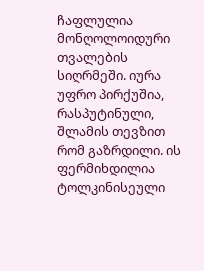ჩაფლულია მონღოლოიდური თვალების სიღრმეში. იურა უფრო პირქუშია, რასპუტინული, შლამის თევზით რომ გაზრდილი. ის ფერმიხდილია ტოლკინისეული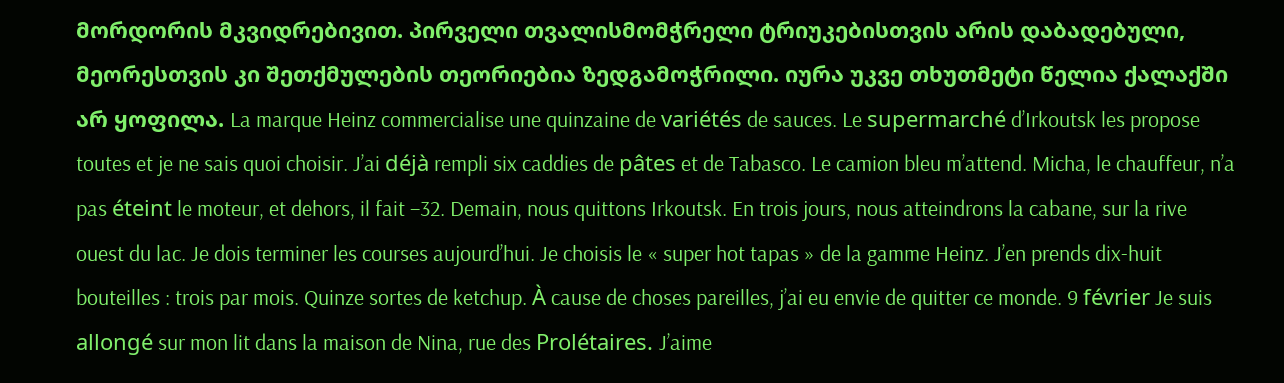მორდორის მკვიდრებივით. პირველი თვალისმომჭრელი ტრიუკებისთვის არის დაბადებული, მეორესთვის კი შეთქმულების თეორიებია ზედგამოჭრილი. იურა უკვე თხუთმეტი წელია ქალაქში არ ყოფილა. La marque Heinz commercialise une quinzaine de variétés de sauces. Le supermarché d’Irkoutsk les propose toutes et je ne sais quoi choisir. J’ai déjà rempli six caddies de pâtes et de Tabasco. Le camion bleu m’attend. Micha, le chauffeur, n’a pas éteint le moteur, et dehors, il fait –32. Demain, nous quittons Irkoutsk. En trois jours, nous atteindrons la cabane, sur la rive ouest du lac. Je dois terminer les courses aujourd’hui. Je choisis le « super hot tapas » de la gamme Heinz. J’en prends dix-huit bouteilles : trois par mois. Quinze sortes de ketchup. À cause de choses pareilles, j’ai eu envie de quitter ce monde. 9 février Je suis allongé sur mon lit dans la maison de Nina, rue des Prolétaires. J’aime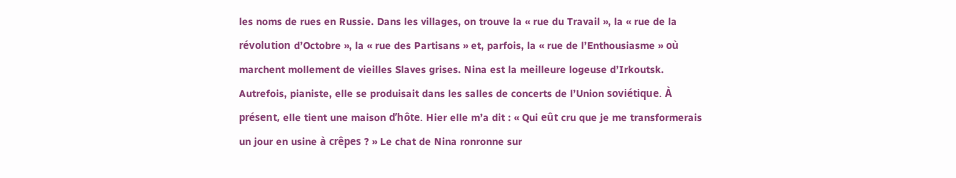les noms de rues en Russie. Dans les villages, on trouve la « rue du Travail », la « rue de la révolution d’Octobre », la « rue des Partisans » et, parfois, la « rue de l’Enthousiasme » où marchent mollement de vieilles Slaves grises. Nina est la meilleure logeuse d’Irkoutsk. Autrefois, pianiste, elle se produisait dans les salles de concerts de l’Union soviétique. À présent, elle tient une maison d’hôte. Hier elle m’a dit : « Qui eût cru que je me transformerais un jour en usine à crêpes ? » Le chat de Nina ronronne sur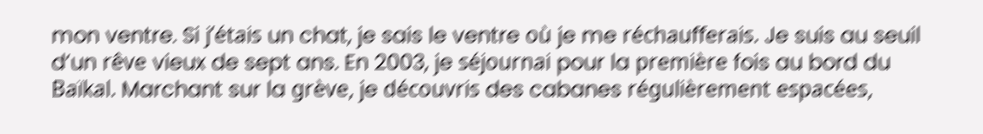mon ventre. Si j’étais un chat, je sais le ventre où je me réchaufferais. Je suis au seuil d’un rêve vieux de sept ans. En 2003, je séjournai pour la première fois au bord du Baïkal. Marchant sur la grève, je découvris des cabanes régulièrement espacées,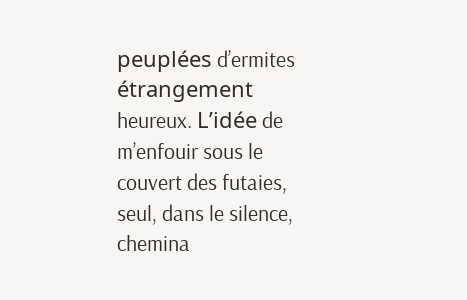peuplées d’ermites étrangement heureux. L’idée de m’enfouir sous le couvert des futaies, seul, dans le silence, chemina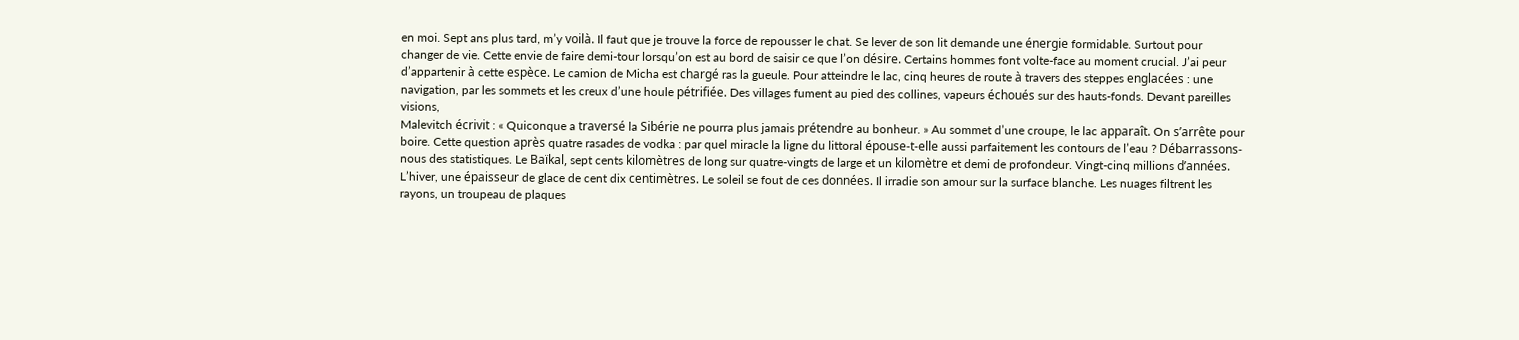en moi. Sept ans plus tard, m’y voilà. Il faut que je trouve la force de repousser le chat. Se lever de son lit demande une énergie formidable. Surtout pour changer de vie. Cette envie de faire demi-tour lorsqu’on est au bord de saisir ce que l’on désire. Certains hommes font volte-face au moment crucial. J’ai peur d’appartenir à cette espèce. Le camion de Micha est chargé ras la gueule. Pour atteindre le lac, cinq heures de route à travers des steppes englacées : une navigation, par les sommets et les creux d’une houle pétrifiée. Des villages fument au pied des collines, vapeurs échoués sur des hauts-fonds. Devant pareilles visions,
Malevitch écrivit : « Quiconque a traversé la Sibérie ne pourra plus jamais prétendre au bonheur. » Au sommet d’une croupe, le lac apparaît. On s’arrête pour boire. Cette question après quatre rasades de vodka : par quel miracle la ligne du littoral épouse-t-elle aussi parfaitement les contours de l’eau ? Débarrassons-nous des statistiques. Le Baïkal, sept cents kilomètres de long sur quatre-vingts de large et un kilomètre et demi de profondeur. Vingt-cinq millions d’années. L’hiver, une épaisseur de glace de cent dix centimètres. Le soleil se fout de ces données. Il irradie son amour sur la surface blanche. Les nuages filtrent les rayons, un troupeau de plaques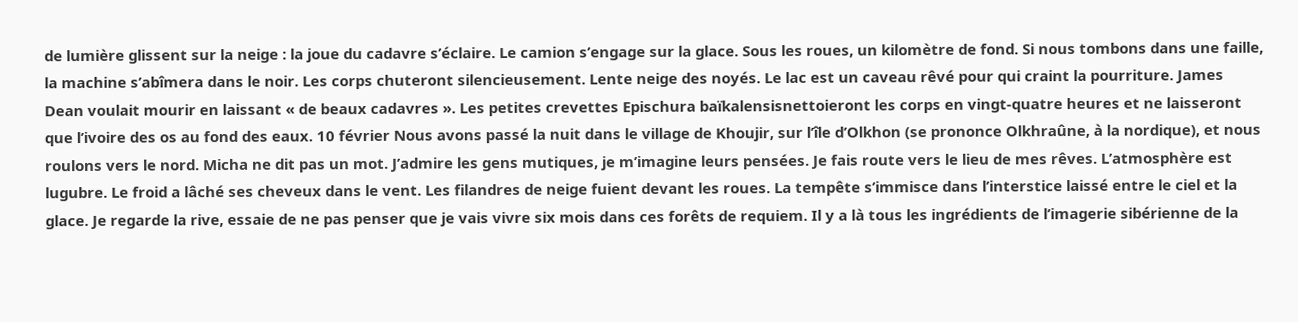de lumière glissent sur la neige : la joue du cadavre s’éclaire. Le camion s’engage sur la glace. Sous les roues, un kilomètre de fond. Si nous tombons dans une faille, la machine s’abîmera dans le noir. Les corps chuteront silencieusement. Lente neige des noyés. Le lac est un caveau rêvé pour qui craint la pourriture. James Dean voulait mourir en laissant « de beaux cadavres ». Les petites crevettes Epischura baïkalensisnettoieront les corps en vingt-quatre heures et ne laisseront que l’ivoire des os au fond des eaux. 10 février Nous avons passé la nuit dans le village de Khoujir, sur l’île d’Olkhon (se prononce Olkhraûne, à la nordique), et nous roulons vers le nord. Micha ne dit pas un mot. J’admire les gens mutiques, je m’imagine leurs pensées. Je fais route vers le lieu de mes rêves. L’atmosphère est lugubre. Le froid a lâché ses cheveux dans le vent. Les filandres de neige fuient devant les roues. La tempête s’immisce dans l’interstice laissé entre le ciel et la glace. Je regarde la rive, essaie de ne pas penser que je vais vivre six mois dans ces forêts de requiem. Il y a là tous les ingrédients de l’imagerie sibérienne de la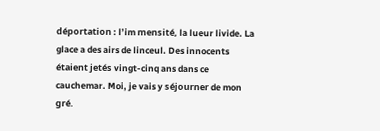déportation : l’im mensité, la lueur livide. La glace a des airs de linceul. Des innocents étaient jetés vingt-cinq ans dans ce cauchemar. Moi, je vais y séjourner de mon gré.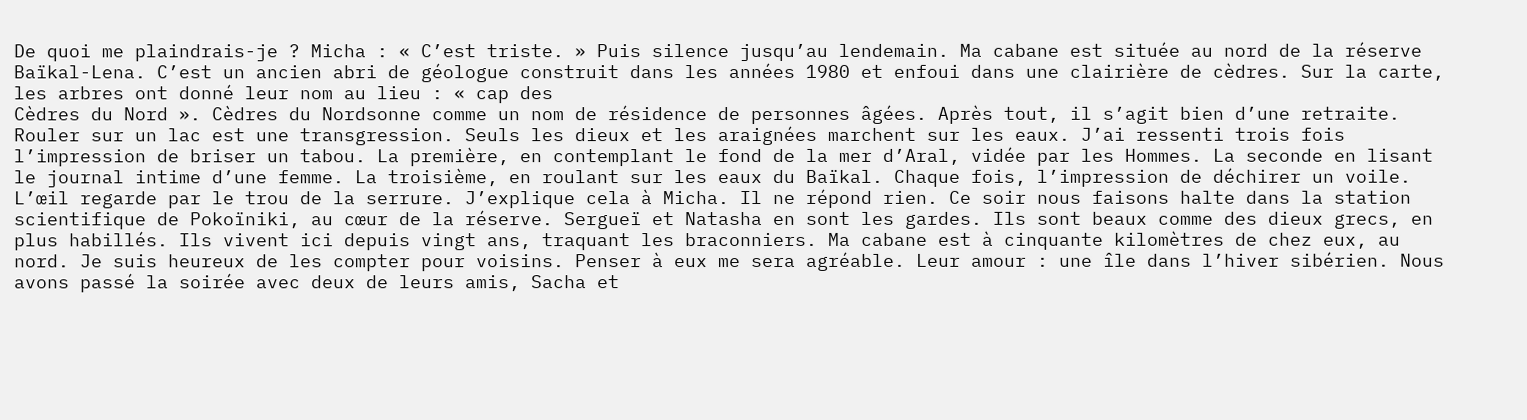De quoi me plaindrais-je ? Micha : « C’est triste. » Puis silence jusqu’au lendemain. Ma cabane est située au nord de la réserve Baïkal-Lena. C’est un ancien abri de géologue construit dans les années 1980 et enfoui dans une clairière de cèdres. Sur la carte, les arbres ont donné leur nom au lieu : « cap des
Cèdres du Nord ». Cèdres du Nordsonne comme un nom de résidence de personnes âgées. Après tout, il s’agit bien d’une retraite. Rouler sur un lac est une transgression. Seuls les dieux et les araignées marchent sur les eaux. J’ai ressenti trois fois l’impression de briser un tabou. La première, en contemplant le fond de la mer d’Aral, vidée par les Hommes. La seconde en lisant le journal intime d’une femme. La troisième, en roulant sur les eaux du Baïkal. Chaque fois, l’impression de déchirer un voile. L’œil regarde par le trou de la serrure. J’explique cela à Micha. Il ne répond rien. Ce soir nous faisons halte dans la station scientifique de Pokoïniki, au cœur de la réserve. Sergueï et Natasha en sont les gardes. Ils sont beaux comme des dieux grecs, en plus habillés. Ils vivent ici depuis vingt ans, traquant les braconniers. Ma cabane est à cinquante kilomètres de chez eux, au nord. Je suis heureux de les compter pour voisins. Penser à eux me sera agréable. Leur amour : une île dans l’hiver sibérien. Nous avons passé la soirée avec deux de leurs amis, Sacha et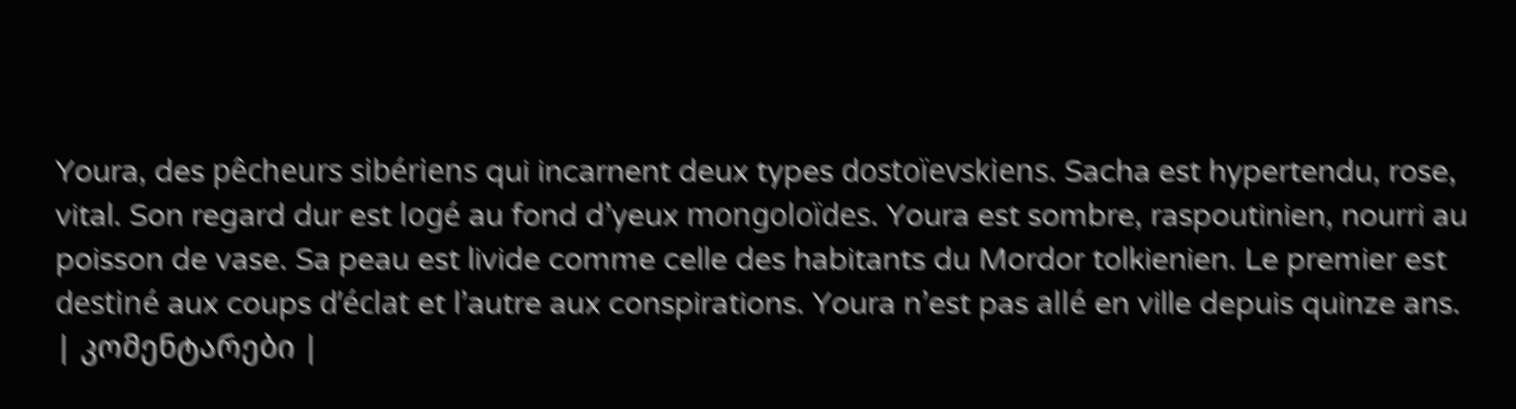Youra, des pêcheurs sibériens qui incarnent deux types dostoïevskiens. Sacha est hypertendu, rose, vital. Son regard dur est logé au fond d’yeux mongoloïdes. Youra est sombre, raspoutinien, nourri au poisson de vase. Sa peau est livide comme celle des habitants du Mordor tolkienien. Le premier est destiné aux coups d’éclat et l’autre aux conspirations. Youra n’est pas allé en ville depuis quinze ans.
| კომენტარები |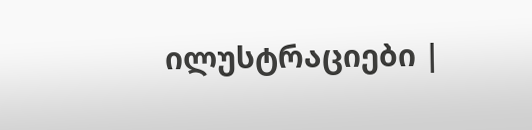ილუსტრაციები |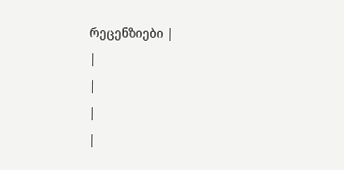რეცენზიები |
|
|
|
|